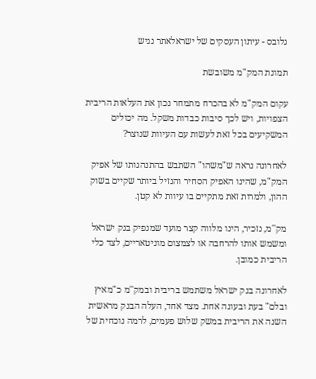גלובס - עיתון העסקים של ישראלאתר נגיש

תמונת המק"מ משובשת

עקום המק"מ לא בהכרח מתמחר נכון את העלאות הריבית הצפויות, ויש לכך סיבות כבדות משקל. מה יכולים המשקיעים בכל זאת לעשות עם העיוות שנוצר?

לאחרונה נראה ש"משהו" השתבש בהתנהגותו של אפיק המק"מ, שהינו האפיק הסחיר והנזיל ביותר שקיים בשוק ההון, ולמרות זאת מתקיים בו עיוות לא קטן.

מק''מ, נזכיר, הינו מלווה קצר מועד שמנפיק בנק ישראל ומשמש אותו להרחבה או לצמצום מוניטאריים, לצד כלי הריבית כמובן.

לאחרונה בנק ישראל משתמש בריבית ובמק''מ כ"מאיץ ובלם" בעת ובעונה אחת. מצד אחד, העלה הבנק מראשית השנה את הריבית במשק שלוש פעמים, לרמה נוכחית של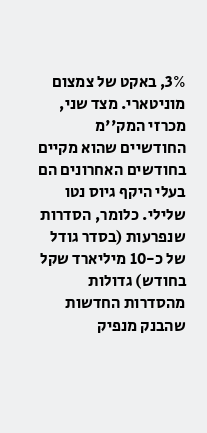3%, באקט של צמצום מוניטארי. מצד שני, מכרזי המק''מ החודשיים שהוא מקיים בחודשים האחרונים הם בעלי היקף גיוס נטו שלילי. כלומר, הסדרות שנפרעות (בסדר גודל של כ-10 מיליארד שקל בחודש) גדולות מהסדרות החדשות שהבנק מנפיק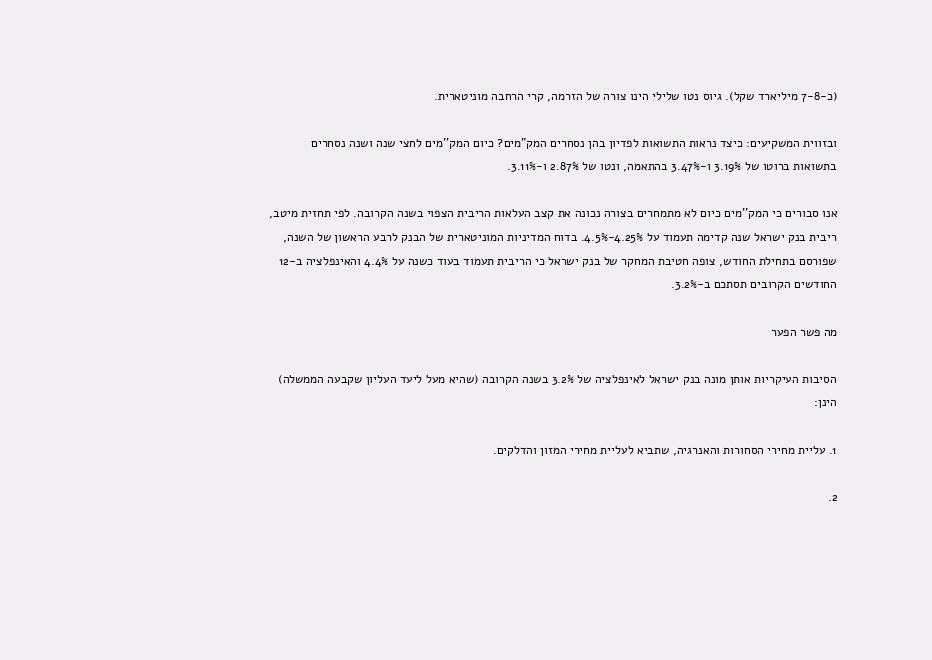(כ-7-8 מיליארד שקל). גיוס נטו שלילי הינו צורה של הזרמה, קרי הרחבה מוניטארית.

ובזווית המשקיעים: כיצד נראות התשואות לפדיון בהן נסחרים המק"מים? כיום המק''מים לחצי שנה ושנה נסחרים בתשואות ברוטו של 3.19% ו-3.47% בהתאמה, ונטו של 2.87% ו-3.11%.

אנו סבורים כי המק''מים כיום לא מתמחרים בצורה נכונה את קצב העלאות הריבית הצפוי בשנה הקרובה. לפי תחזית מיטב, ריבית בנק ישראל שנה קדימה תעמוד על 4.25%-4.5%. בדוח המדיניות המוניטארית של הבנק לרבע הראשון של השנה, שפורסם בתחילת החודש, צופה חטיבת המחקר של בנק ישראל כי הריבית תעמוד בעוד כשנה על 4.4% והאינפלציה ב-12 החודשים הקרובים תסתכם ב-3.2%.

מה פשר הפער

הסיבות העיקריות אותן מונה בנק ישראל לאינפלציה של 3.2% בשנה הקרובה (שהיא מעל ליעד העליון שקבעה הממשלה) הינן:

1. עליית מחירי הסחורות והאנרגיה, שתביא לעליית מחירי המזון והדלקים.

2.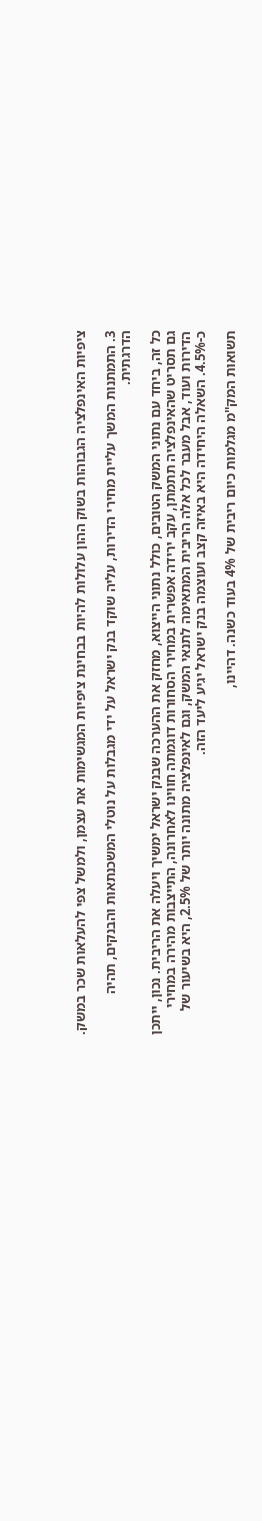ציפיות האינפלציה הגבוהות בשוק ההון עלולות להיות בבחינת ציפיות המגשימות את עצמן, ולמשל צפי להעלאות שכר במשק.

3. התמתנות המשך עליית מחירי הדירות, עליה שוקד בנק ישראל על ידי מגבלות על נוטלי המשכנתאות והבנקים, תהיה הדרגתית.

כל זה, ביחד עם נתוני המשק הטובים, כולל נתוני הייצוא, מחזק את ההערכה שבנק ישראל ימשיך ויעלה את הריבית. נכון, ייתכן גם תסריט שהאינפלציה תתמתן, עקב ירידה אפשרית במחירי הסחורות דוגמתה חווינו לאחרונה, התייצבות מהירה במחירי הדירות ועוד, אבל מעבר לכל אלה הריבית המתאימה לתנאי המשק, וגם לאינפלציה מתונה יותר של 2.5%, היא בשיעור של כ-4.5%. השאלה היחידה היא באיזה קצב ועוצמה בנק ישראל יגיע ליעד הזה.

תשואות המק''מ מגלמות כיום ריבית של 4% בעוד כשנה. דהיינו,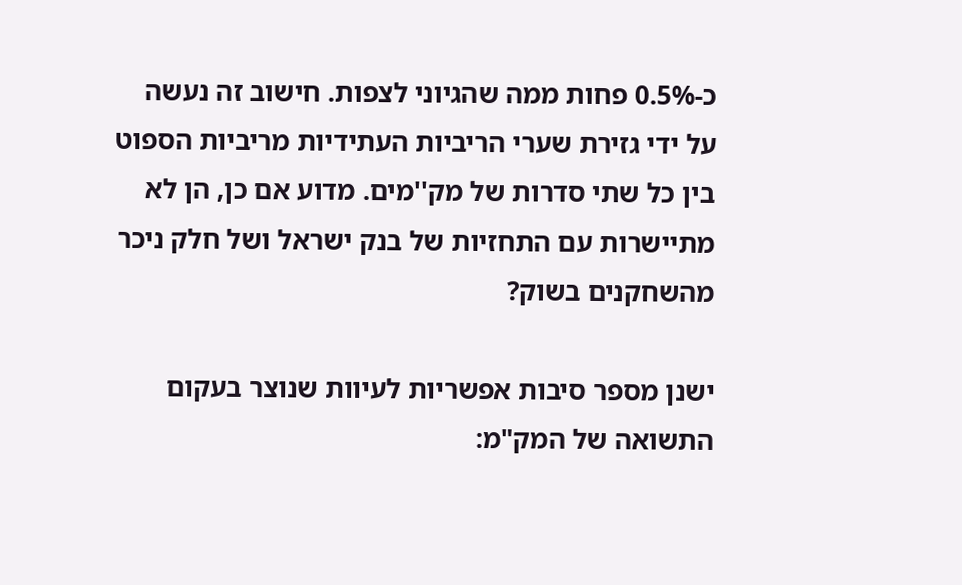כ-0.5% פחות ממה שהגיוני לצפות. חישוב זה נעשה על ידי גזירת שערי הריביות העתידיות מריביות הספוט בין כל שתי סדרות של מק''מים. מדוע אם כן, הן לא מתיישרות עם התחזיות של בנק ישראל ושל חלק ניכר מהשחקנים בשוק?

ישנן מספר סיבות אפשריות לעיוות שנוצר בעקום התשואה של המק"מ: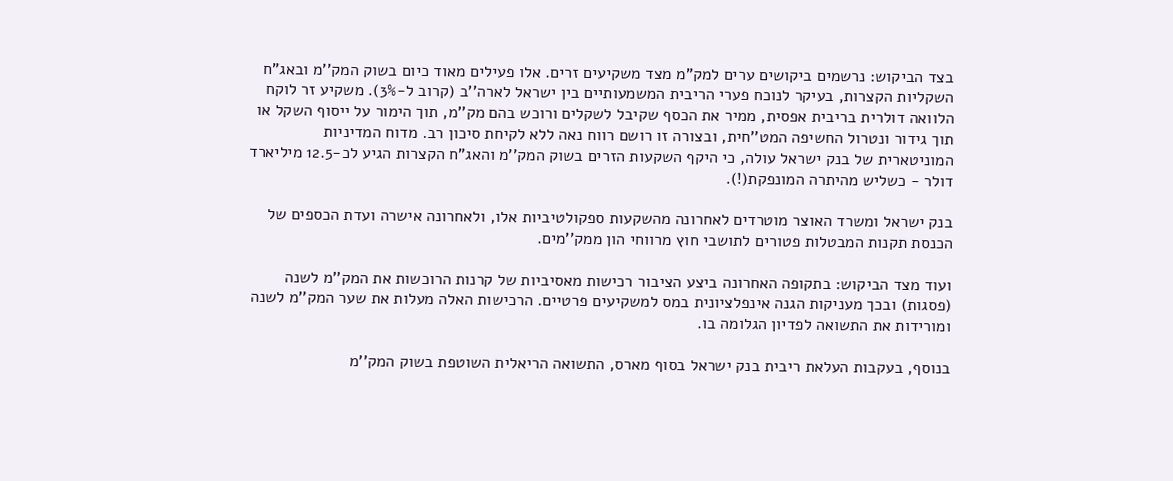בצד הביקוש: נרשמים ביקושים ערים למק"מ מצד משקיעים זרים. אלו פעילים מאוד כיום בשוק המק''מ ובאג"ח השקליות הקצרות, בעיקר לנוכח פערי הריבית המשמעותיים בין ישראל לארה''ב (קרוב ל-3%). משקיע זר לוקח הלוואה דולרית בריבית אפסית, ממיר את הכסף שקיבל לשקלים ורוכש בהם מק''מ, תוך הימור על ייסוף השקל או תוך גידור ונטרול החשיפה המט''חית, ובצורה זו רושם רווח נאה ללא לקיחת סיכון רב. מדוח המדיניות המוניטארית של בנק ישראל עולה, כי היקף השקעות הזרים בשוק המק''מ והאג"ח הקצרות הגיע לכ-12.5 מיליארד דולר - כשליש מהיתרה המונפקת(!).

בנק ישראל ומשרד האוצר מוטרדים לאחרונה מהשקעות ספקולטיביות אלו, ולאחרונה אישרה ועדת הכספים של הכנסת תקנות המבטלות פטורים לתושבי חוץ מרווחי הון ממק''מים.

ועוד מצד הביקוש: בתקופה האחרונה ביצע הציבור רכישות מאסיביות של קרנות הרוכשות את המק''מ לשנה (פסגות) ובכך מעניקות הגנה אינפלציונית במס למשקיעים פרטיים. הרכישות האלה מעלות את שער המק''מ לשנה ומורידות את התשואה לפדיון הגלומה בו.

בנוסף, בעקבות העלאת ריבית בנק ישראל בסוף מארס, התשואה הריאלית השוטפת בשוק המק''מ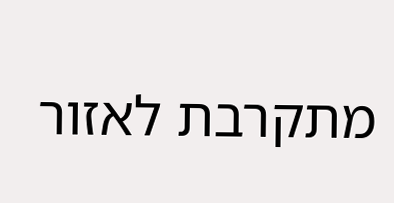מתקרבת לאזור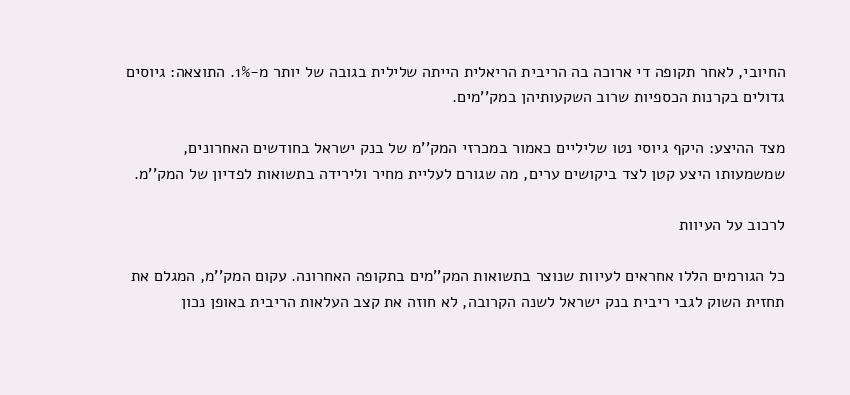החיובי, לאחר תקופה די ארוכה בה הריבית הריאלית הייתה שלילית בגובה של יותר מ-1%. התוצאה: גיוסים גדולים בקרנות הכספיות שרוב השקעותיהן במק''מים.

מצד ההיצע: היקף גיוסי נטו שליליים כאמור במכרזי המק''מ של בנק ישראל בחודשים האחרונים, שמשמעותו היצע קטן לצד ביקושים ערים, מה שגורם לעליית מחיר ולירידה בתשואות לפדיון של המק''מ.

לרכוב על העיוות

כל הגורמים הללו אחראים לעיוות שנוצר בתשואות המק''מים בתקופה האחרונה. עקום המק''מ, המגלם את תחזית השוק לגבי ריבית בנק ישראל לשנה הקרובה, לא חוזה את קצב העלאות הריבית באופן נכון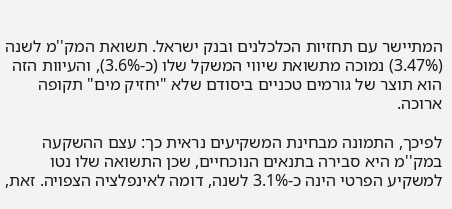המתיישר עם תחזיות הכלכלנים ובנק ישראל. תשואת המק''מ לשנה (3.47%) נמוכה מתשואת שיווי המשקל שלו (כ-3.6%), והעיוות הזה הוא תוצר של גורמים טכניים ביסודם שלא "יחזיק מים" תקופה ארוכה.

לפיכך, התמונה מבחינת המשקיעים נראית כך: עצם ההשקעה במק''מ היא סבירה בתנאים הנוכחיים, שכן התשואה שלו נטו למשקיע הפרטי הינה כ-3.1% לשנה, דומה לאינפלציה הצפויה. זאת,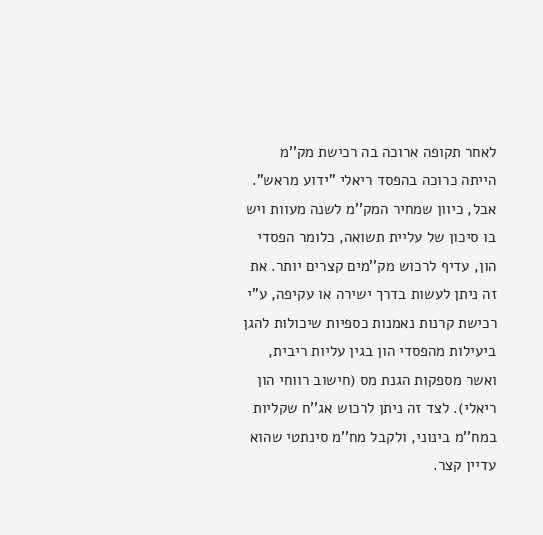לאחר תקופה ארוכה בה רכישת מק''מ הייתה כרוכה בהפסד ריאלי "ידוע מראש". אבל, כיוון שמחיר המק''מ לשנה מעוות ויש בו סיכון של עליית תשואה, כלומר הפסדי הון, עדיף לרכוש מק''מים קצרים יותר. את זה ניתן לעשות בדרך ישירה או עקיפה, ע"י רכישת קרנות נאמנות כספיות שיכולות להגן ביעילות מהפסדי הון בגין עליות ריבית, ואשר מספקות הגנת מס (חישוב רווחי הון ריאלי). לצד זה ניתן לרכוש אג''ח שקליות במח''מ בינוני, ולקבל מח''מ סינתטי שהוא עדיין קצר.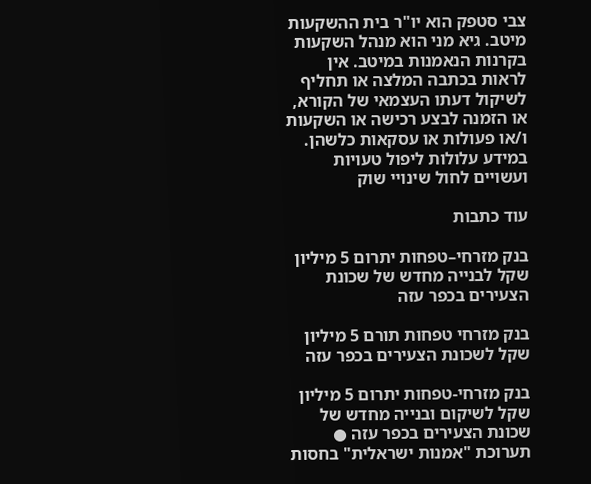צבי סטפק הוא יו"ר בית ההשקעות מיטב. גיא מני הוא מנהל השקעות בקרנות הנאמנות במיטב. אין לראות בכתבה המלצה או תחליף לשיקול דעתו העצמאי של הקורא, או הזמנה לבצע רכישה או השקעות ו/או פעולות או עסקאות כלשהן. במידע עלולות ליפול טעויות ועשויים לחול שינויי שוק

עוד כתבות

בנק מזרחי–טפחות יתרום 5 מיליון שקל לבנייה מחדש של שכונת הצעירים בכפר עזה

בנק מזרחי טפחות תורם 5 מיליון שקל לשכונת הצעירים בכפר עזה

בנק מזרחי-טפחות יתרום 5 מיליון שקל לשיקום ובנייה מחדש של שכונת הצעירים בכפר עזה ● תערוכת "אמנות ישראלית" בחסות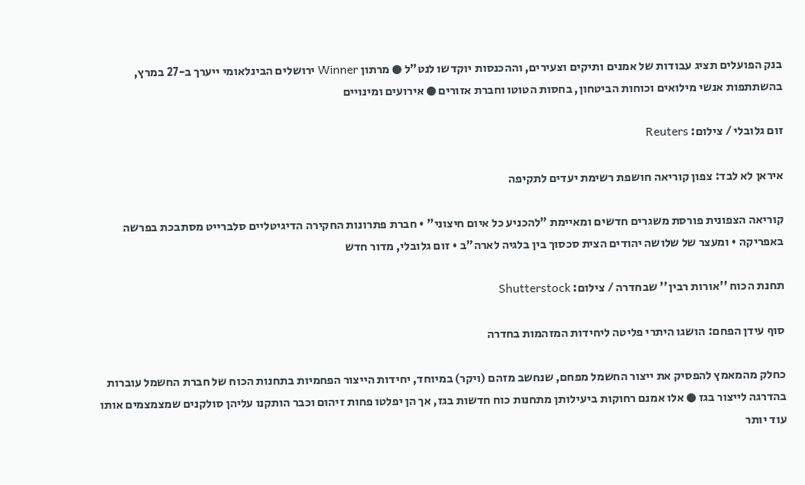בנק הפועלים תציג עבודות של אמנים ותיקים וצעירים, וההכנסות יוקדשו לנט"ל ● מרתון Winner ירושלים הבינלאומי ייערך ב-27 במרץ, בהשתתפות אנשי מילואים וכוחות הביטחון, בחסות הטוטו וחברת אזורים ● אירועים ומינויים

זום גלובלי / צילום: Reuters

איראן לא לבד: צפון קוריאה חושפת רשימת יעדים לתקיפה

קוריאה הצפונית פורסת משגרים חדשים ומאיימת "להכניע כל איום חיצוני" • חברת פתרונות החקירה הדיגיטליים סלברייט מסתבכת בפרשה באפריקה • ומעצר של שלושה יהודים הצית סכסוך בין בלגיה לארה"ב • זום גלובלי, מדור חדש

תחנת הכוח ''אורות רבין'' שבחדרה / צילום: Shutterstock

סוף עידן הפחם: הושגו היתרי פליטה ליחידות המזהמות בחדרה

כחלק מהמאמץ להפסיק את ייצור החשמל מפחם, שנחשב מזהם (ויקר) במיוחד, יחידות הייצור הפחמיות בתחנות הכוח של חברת החשמל עוברות בהדרגה לייצור בגז ● אלו אמנם רחוקות ביעילותן מתחנות כוח חדשות בגז, אך הן יפלטו פחות זיהום וכבר הותקנו עליהן סולקנים שמצמצמים אותו עוד יותר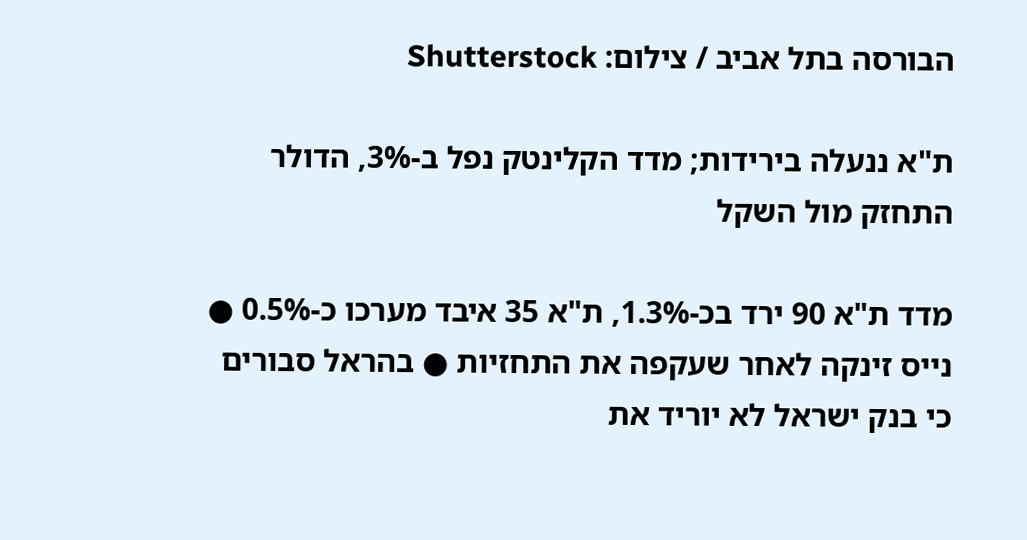הבורסה בתל אביב / צילום: Shutterstock

ת"א ננעלה בירידות; מדד הקלינטק נפל ב-3%, הדולר התחזק מול השקל

מדד ת"א 90 ירד בכ-1.3%, ת"א 35 איבד מערכו כ-0.5% ● נייס זינקה לאחר שעקפה את התחזיות ● בהראל סבורים כי בנק ישראל לא יוריד את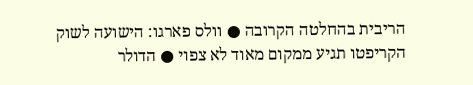הריבית בהחלטה הקרובה ● וולס פארגו: הישועה לשוק הקריפטו תגיע ממקום מאוד לא צפוי ● הדולר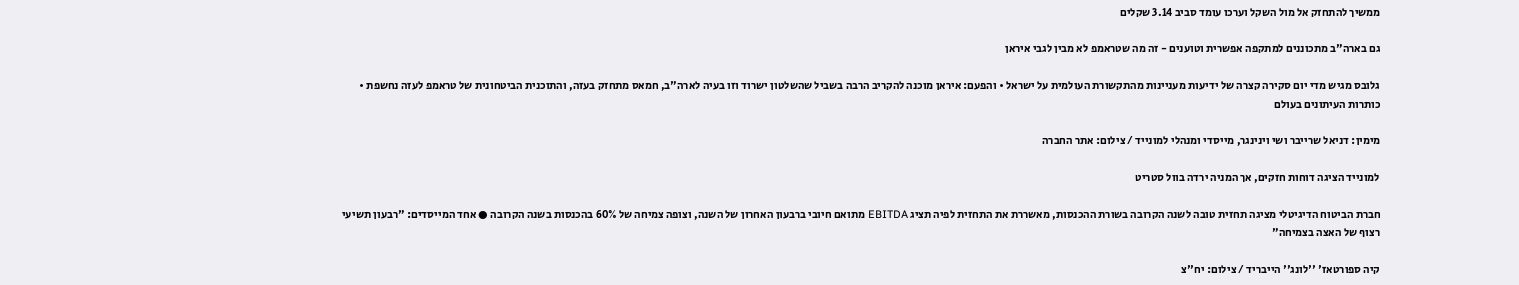ממשיך להתחזק אל מול השקל וערכו עומד סביב 3.14 שקלים

גם בארה"ב מתכוננים למתקפה אפשרית וטוענים - זה מה שטראמפ לא מבין לגבי איראן

גלובס מגיש מדי יום סקירה קצרה של ידיעות מעניינות מהתקשורת העולמית על ישראל • והפעם: איראן מוכנה להקריב הרבה בשביל שהשלטון ישרוד וזו בעיה לארה"ב, חמאס מתחזק בעזה, והתוכנית הביטחונית של טראמפ לעזה נחשפת • כותרות העיתונים בעולם

מימין: דניאל שרייבר ושי וינינגר, מייסדי ומנהלי למונייד / צילום: אתר החברה

למונייד הציגה דוחות חזקים, אך המניה ירדה בוול סטריט

חברת הביטוח הדיגיטלי מציגה תחזית טובה לשנה הקרובה בשורת ההכנסות, מאשררת את התחזית לפיה תציג EBITDA מתואם חיובי ברבעון האחרון של השנה, וצופה צמיחה של 60% בהכנסות בשנה הקרובה ● אחד המייסדים: "רבעון תשיעי רצוף של האצה בצמיחה"

קיה ספורטאז' ''לונג'' הייבריד / צילום: יח''צ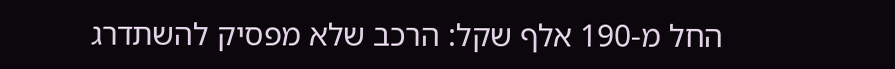החל מ-190 אלף שקל: הרכב שלא מפסיק להשתדרג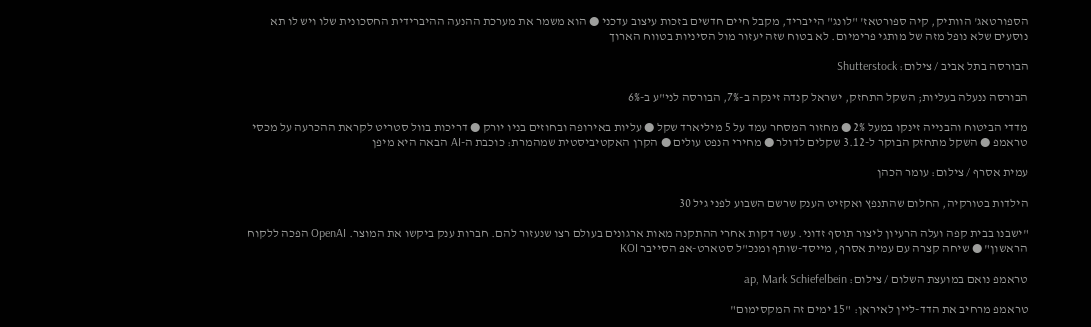הספורטאג' הוותיק, קיה ספורטאז' "לונג" הייבריד, מקבל חיים חדשים בזכות עיצוב עדכני ● הוא משמר את מערכת ההנעה ההיברידית החסכונית שלו ויש לו תא נוסעים שלא נופל מזה של מותגי פרימיום. לא בטוח שזה יעזור מול הסיניות בטווח הארוך

הבורסה בתל אביב / צילום: Shutterstock

הבורסה ננעלה בעליות; השקל התחזק, ישראל קנדה זינקה ב-7%, הבורסה לני"ע ב-6%

מדדי הביטוח והבנייה זינקו במעל 2% ● מחזור המסחר עמד על 5 מיליארד שקל ● עליות באירופה ובחוזים בניו יורק ● דריכות בוול סטריט לקראת ההכרעה על מכסי טראמפ ● השקל מתחזק הבוקר ל-3.12 שקלים לדולר ● מחירי הנפט עולים ● הקרן האקטיביסטית שמהמרת: כוכבת ה-AI הבאה היא מיפן

עמית אסרף / צילום: עומר הכהן

הילדות בטורקיה, החלום שהתנפץ ואקזיט הענק שרשם השבוע לפני גיל 30

"ישבנו בבית קפה ועלה הרעיון ליצור תוסף זדוני. עשר דקות אחרי ההתקנה מאות ארגונים בעולם רצו שנעזור להם. חברות ענק ביקשו את המוצר. OpenAI הפכה ללקוח הראשון" ● שיחה קצרה עם עמית אסרף, מייסד-שותף ומנכ"ל סטארט-אפ הסייבר KOI

טראמפ נואם במועצת השלום / צילום: ap, Mark Schiefelbein

טראמפ מרחיב את הדד-ליין לאיראן: "15 ימים זה המקסימום"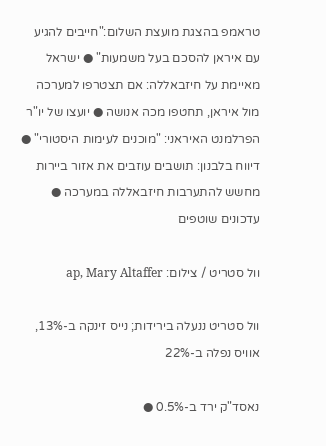טראמפ בהצגת מועצת השלום:"חייבים להגיע עם איראן להסכם בעל משמעות" ● ישראל מאיימת על חיזבאללה: אם תצטרפו למערכה מול איראן, תחטפו מכה אנושה ● יועצו של יו"ר הפרלמנט האיראני: "מוכנים לעימות היסטורי" ● דיווח בלבנון: תושבים עוזבים את אזור ביירות מחשש להתערבות חיזבאללה במערכה ● עדכונים שוטפים

וול סטריט / צילום: ap, Mary Altaffer

וול סטריט ננעלה בירידות; נייס זינקה ב-13%, אוויס נפלה ב-22%

נאסד"ק ירד ב-0.5% ●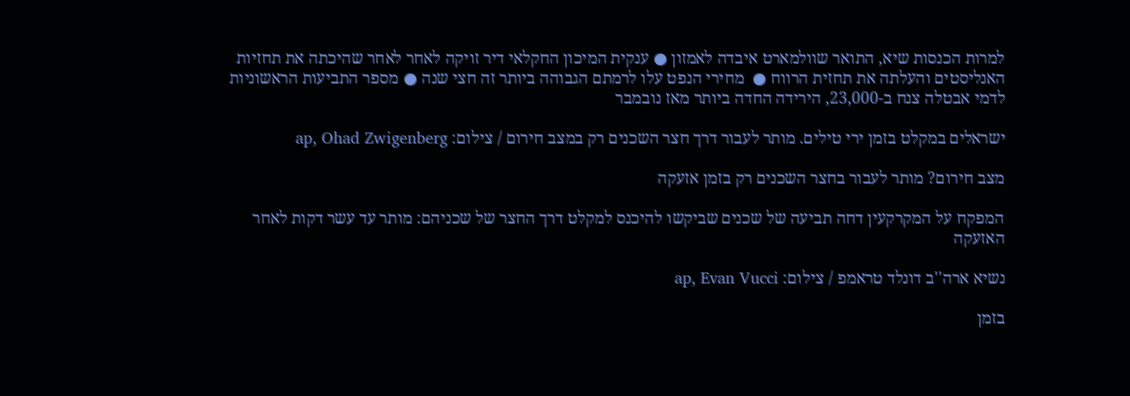למרות הכנסות שיא, התואר שוולמארט איבדה לאמזון ● ענקית המיכון החקלאי דיר זויקה לאחר לאחר שהיכתה את תחזיות האנליסטים והעלתה את תחזית הרווח ●  מחירי הנפט עלו לרמתם הגבוהה ביותר זה חצי שנה ● מספר התביעות הראשוניות לדמי אבטלה צנח ב-23,000, הירידה החדה ביותר מאז נובמבר

ישראלים במקלט בזמן ירי טילים. מותר לעבור דרך חצר השכנים רק במצב חירום / צילום: ap, Ohad Zwigenberg

מצב חירום? מותר לעבור בחצר השכנים רק בזמן אזעקה

המפקח על המקרקעין דחה תביעה של שכנים שביקשו להיכנס למקלט דרך החצר של שכניהם: מותר עד עשר דקות לאחר האזעקה

נשיא ארה''ב דונלד טראמפ / צילום: ap, Evan Vucci

בזמן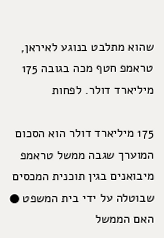שהוא מתלבט בנוגע לאיראן, טראמפ חטף מכה בגובה 175 מיליארד דולר. לפחות

175 מיליארד דולר הוא הסכום המוערך שגבה ממשל טראמפ מיבואנים בגין תוכנית המכסים שבוטלה על ידי בית המשפט ● האם הממשל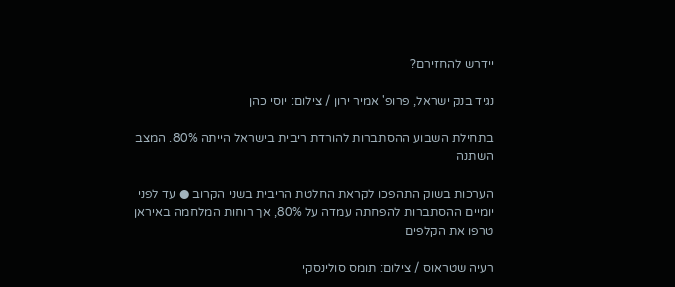יידרש להחזירם?

נגיד בנק ישראל, פרופ' אמיר ירון / צילום: יוסי כהן

בתחילת השבוע ההסתברות להורדת ריבית בישראל הייתה 80%. המצב השתנה

הערכות בשוק התהפכו לקראת החלטת הריבית בשני הקרוב ● עד לפני יומיים ההסתברות להפחתה עמדה על 80%, אך רוחות המלחמה באיראן טרפו את הקלפים

רעיה שטראוס / צילום: תומס סולינסקי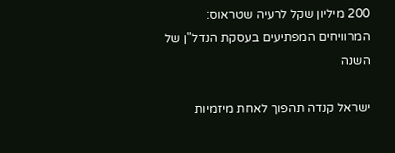200 מיליון שקל לרעיה שטראוס: המרוויחים המפתיעים בעסקת הנדל"ן של השנה

ישראל קנדה תהפוך לאחת מיזמיות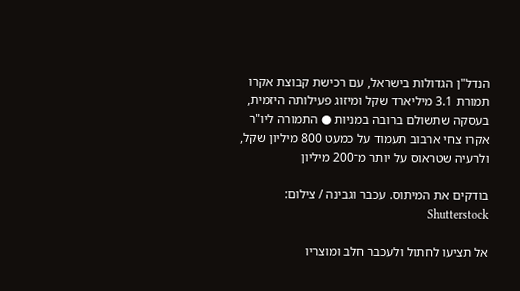הנדל"ן הגדולות בישראל, עם רכישת קבוצת אקרו תמורת 3.1 מיליארד שקל ומיזוג פעילותה היזמית, בעסקה שתשולם ברובה במניות ● התמורה ליו"ר אקרו צחי ארבוב תעמוד על כמעט 800 מיליון שקל, ולרעיה שטראוס על יותר מ־200 מיליון

בודקים את המיתוס. עכבר וגבינה / צילום: Shutterstock

אל תציעו לחתול ולעכבר חלב ומוצריו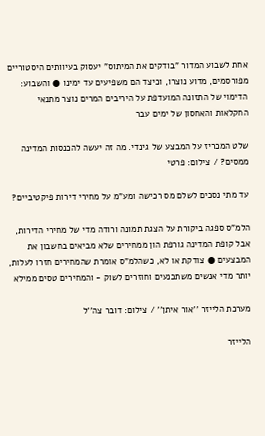אחת לשבוע המדור "בודקים את המיתוס" יעסוק בעיוותים היסטוריים מפורסמים, מדוע נוצרו, וכיצד הם משפיעים עד ימינו ● והשבוע: הדימוי של התזונה המועדפת על היריבים המרים נוצר מתנאי החקלאות והאחסון של ימים עבר

שלט המכריז על המבצע של גינדי. מה זה יעשה להכנסות המדינה ממסים? / צילום: פרטי

עד מתי נסכים לשלם מס רכישה ומע"מ על מחירי דירות פיקטיביים?

הלמ"ס ספגה ביקורת על הצגת תמונה ורודה מדי של מחירי הדירות, אבל קופת המדינה גורפת הון ממחירים שלא מביאים בחשבון את המבצעים ● צודקת או לא, כשהלמ"ס אומרת שהמחירים חזרו לעלות, יותר מדי אנשים משתכנעים וחוזרים לשוק - והמחירים טסים ממילא

מערכת הלייזר ''אור איתן'' / צילום: דובר צה''ל

הלייזר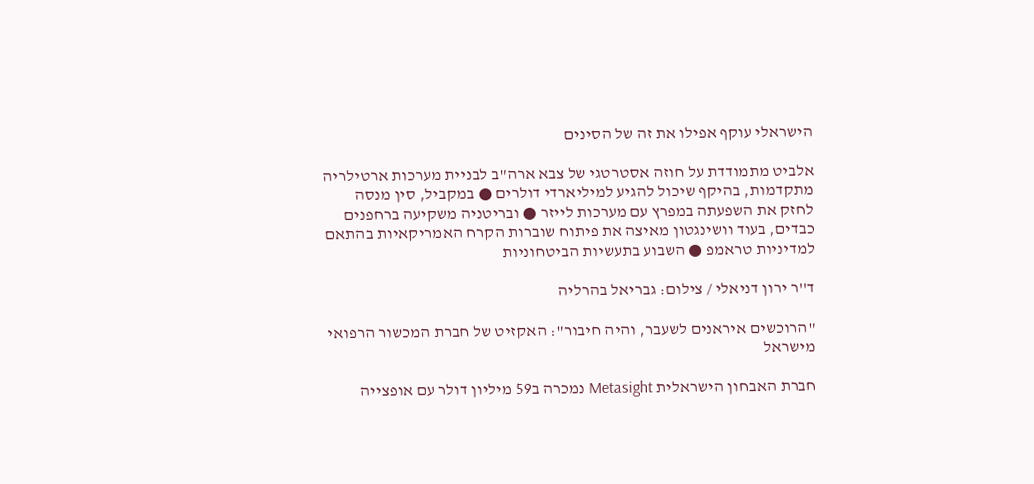הישראלי עוקף אפילו את זה של הסינים

אלביט מתמודדת על חוזה אסטרטגי של צבא ארה"ב לבניית מערכות ארטילריה מתקדמות, בהיקף שיכול להגיע למיליארדי דולרים ● במקביל, סין מנסה לחזק את השפעתה במפרץ עם מערכות לייזר ● ובריטניה משקיעה ברחפנים כבדים, בעוד וושינגטון מאיצה את פיתוח שוברות הקרח האמריקאיות בהתאם למדיניות טראמפ ● השבוע בתעשיות הביטחוניות

ד''ר ירון דניאלי / צילום: גבריאל בהרליה

"הרוכשים איראנים לשעבר, והיה חיבור": האקזיט של חברת המכשור הרפואי מישראל

חברת האבחון הישראלית Metasight נמכרה ב59 מיליון דולר עם אופצייה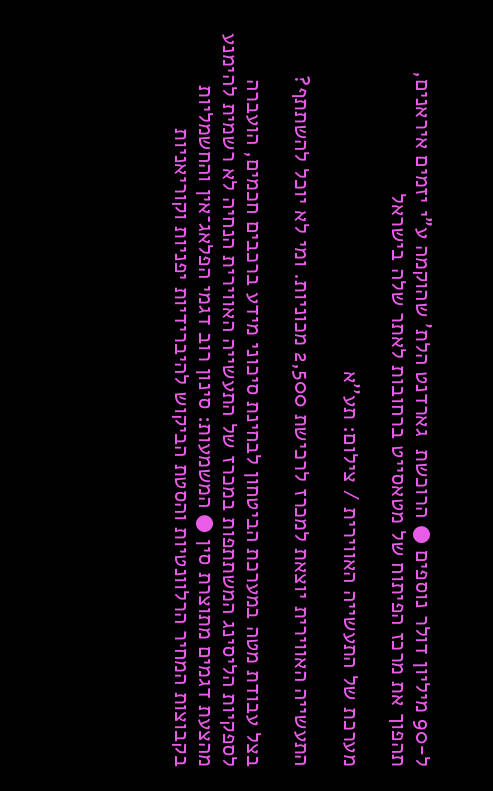ל-90 מיליון דולר נוספים ● הרוכשת  גארדנט הלת' שהוקמה ע"י יזמים איראנים, תהפוך את מרכז הפיתוח של מטאסייט ברחובות לאתר שלה בישראל

מערכת של התעשייה האווירית / צילום: תע''א

התעשייה האווירית יוצאת למכרז לרכישת 2,500 מכוניות. ומי לא יוכל להשתתף?

בצל עבודת מטה במערכת הביטחון לבחינת סיכוני מידע ברכבים חכמים, הועברה לספקיות הליסינג המשתתפות במכרז של התעשייה האווירית הנחיה לא רשמית להימנע מהצעת דגמים מתוצרת סין ● המשמעות: סינון רוב דגמי הפלאג־אין והחשמליות בקבוצות המחיר הרלוונטיות והסטת הביקוש להיברידיות יפניות וקוריאניות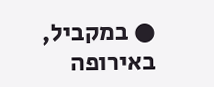● במקביל, באירופה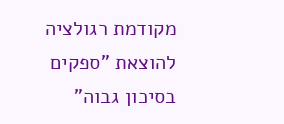מקודמת רגולציה להוצאת "ספקים בסיכון גבוה"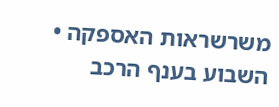משרשראות האספקה • השבוע בענף הרכב